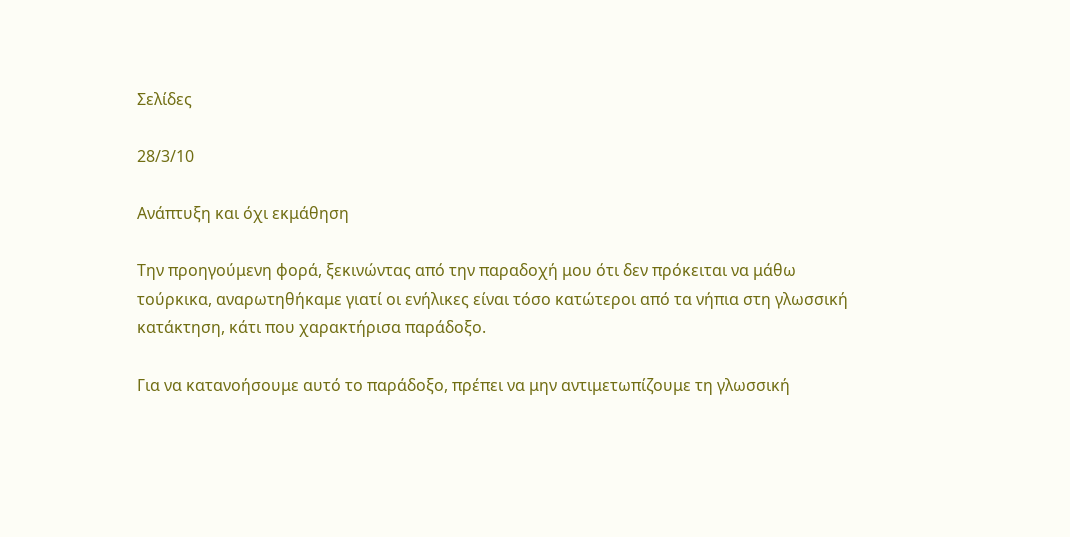Σελίδες

28/3/10

Ανάπτυξη και όχι εκμάθηση

Την προηγούμενη φορά, ξεκινώντας από την παραδοχή μου ότι δεν πρόκειται να μάθω τούρκικα, αναρωτηθήκαμε γιατί οι ενήλικες είναι τόσο κατώτεροι από τα νήπια στη γλωσσική κατάκτηση, κάτι που χαρακτήρισα παράδοξο.

Για να κατανοήσουμε αυτό το παράδοξο, πρέπει να μην αντιμετωπίζουμε τη γλωσσική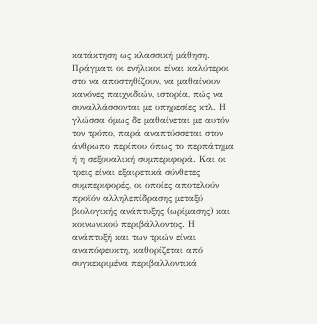κατάκτηση ως κλασσική μάθηση. Πράγματι οι ενήλικοι είναι καλύτεροι στο να αποστηθίζουν, να μαθαίνουν κανόνες παιχνιδιών, ιστορία, πώς να συναλλάσσονται με υπηρεσίες κτλ. Η γλώσσα όμως δε μαθαίνεται με αυτόν τον τρόπο, παρά αναπτύσσεται στον άνθρωπο περίπου όπως το περπάτημα ή η σεξουαλική συμπεριφορά. Και οι τρεις είναι εξαιρετικά σύνθετες συμπεριφορές, οι οποίες αποτελούν προϊόν αλληλεπίδρασης μεταξύ βιολογικής ανάπτυξης (ωρίμασης) και κοινωνικού περιβάλλοντος. Η ανάπτυξή και των τριών είναι αναπόφευκτη, καθορίζεται από συγκεκριμένα περιβαλλοντικά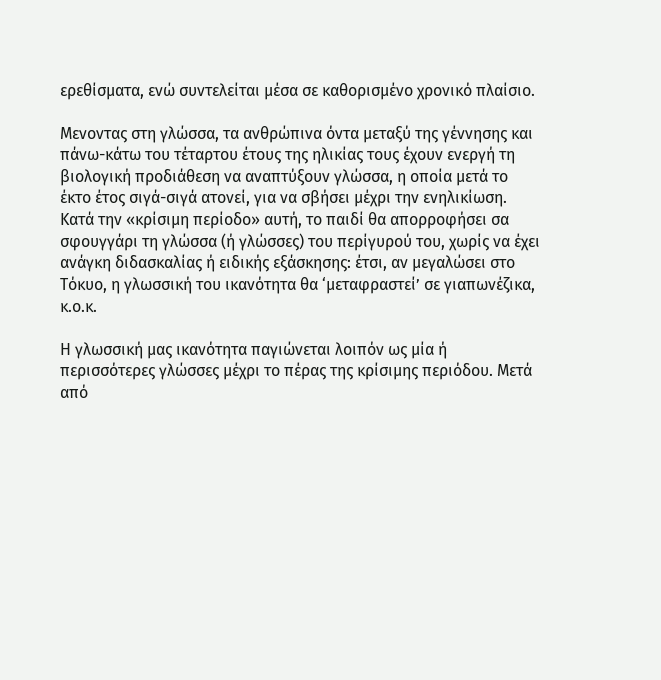ερεθίσματα, ενώ συντελείται μέσα σε καθορισμένο χρονικό πλαίσιο.

Μενοντας στη γλώσσα, τα ανθρώπινα όντα μεταξύ της γέννησης και πάνω-κάτω του τέταρτου έτους της ηλικίας τους έχουν ενεργή τη βιολογική προδιάθεση να αναπτύξουν γλώσσα, η οποία μετά το έκτο έτος σιγά-σιγά ατονεί, για να σβήσει μέχρι την ενηλικίωση. Κατά την «κρίσιμη περίοδο» αυτή, το παιδί θα απορροφήσει σα σφουγγάρι τη γλώσσα (ή γλώσσες) του περίγυρού του, χωρίς να έχει ανάγκη διδασκαλίας ή ειδικής εξάσκησης: έτσι, αν μεγαλώσει στο Τόκυο, η γλωσσική του ικανότητα θα ‘μεταφραστεί’ σε γιαπωνέζικα, κ.ο.κ.

Η γλωσσική μας ικανότητα παγιώνεται λοιπόν ως μία ή περισσότερες γλώσσες μέχρι το πέρας της κρίσιμης περιόδου. Μετά από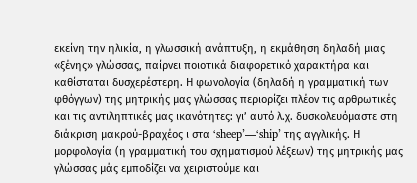εκείνη την ηλικία, η γλωσσική ανάπτυξη, η εκμάθηση δηλαδή μιας «ξένης» γλώσσας, παίρνει ποιοτικά διαφορετικό χαρακτήρα και καθίσταται δυσχερέστερη. Η φωνολογία (δηλαδή η γραμματική των φθόγγων) της μητρικής μας γλώσσας περιορίζει πλέον τις αρθρωτικές και τις αντιληπτικές μας ικανότητες: γι’ αυτό λ.χ. δυσκολευόμαστε στη διάκριση μακρού-βραχέος ι στα ‘sheep’—‘ship’ της αγγλικής. Η μορφολογία (η γραμματική του σχηματισμού λέξεων) της μητρικής μας γλώσσας μάς εμποδίζει να χειριστούμε και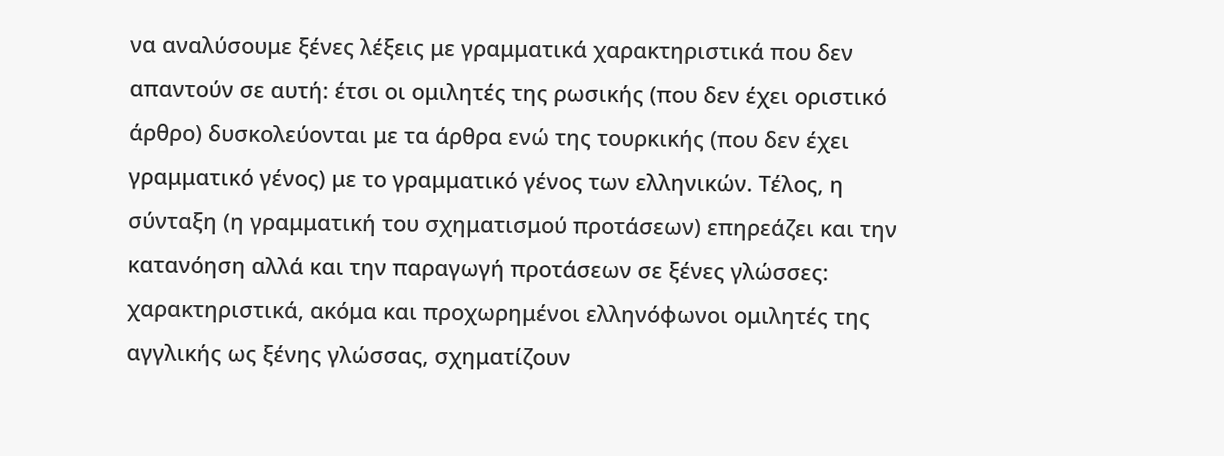να αναλύσουμε ξένες λέξεις με γραμματικά χαρακτηριστικά που δεν απαντούν σε αυτή: έτσι οι ομιλητές της ρωσικής (που δεν έχει οριστικό άρθρο) δυσκολεύονται με τα άρθρα ενώ της τουρκικής (που δεν έχει γραμματικό γένος) με το γραμματικό γένος των ελληνικών. Τέλος, η σύνταξη (η γραμματική του σχηματισμού προτάσεων) επηρεάζει και την κατανόηση αλλά και την παραγωγή προτάσεων σε ξένες γλώσσες: χαρακτηριστικά, ακόμα και προχωρημένοι ελληνόφωνοι ομιλητές της αγγλικής ως ξένης γλώσσας, σχηματίζουν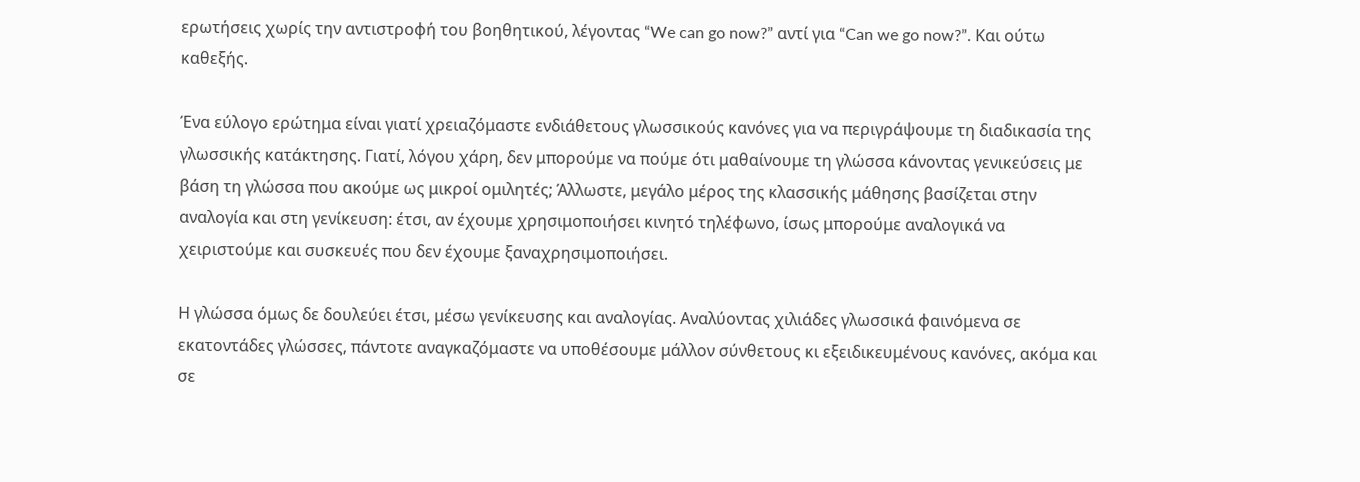ερωτήσεις χωρίς την αντιστροφή του βοηθητικού, λέγοντας “We can go now?” αντί για “Can we go now?”. Και ούτω καθεξής.

Ένα εύλογο ερώτημα είναι γιατί χρειαζόμαστε ενδιάθετους γλωσσικούς κανόνες για να περιγράψουμε τη διαδικασία της γλωσσικής κατάκτησης. Γιατί, λόγου χάρη, δεν μπορούμε να πούμε ότι μαθαίνουμε τη γλώσσα κάνοντας γενικεύσεις με βάση τη γλώσσα που ακούμε ως μικροί ομιλητές; Άλλωστε, μεγάλο μέρος της κλασσικής μάθησης βασίζεται στην αναλογία και στη γενίκευση: έτσι, αν έχουμε χρησιμοποιήσει κινητό τηλέφωνο, ίσως μπορούμε αναλογικά να χειριστούμε και συσκευές που δεν έχουμε ξαναχρησιμοποιήσει.

Η γλώσσα όμως δε δουλεύει έτσι, μέσω γενίκευσης και αναλογίας. Αναλύοντας χιλιάδες γλωσσικά φαινόμενα σε εκατοντάδες γλώσσες, πάντοτε αναγκαζόμαστε να υποθέσουμε μάλλον σύνθετους κι εξειδικευμένους κανόνες, ακόμα και σε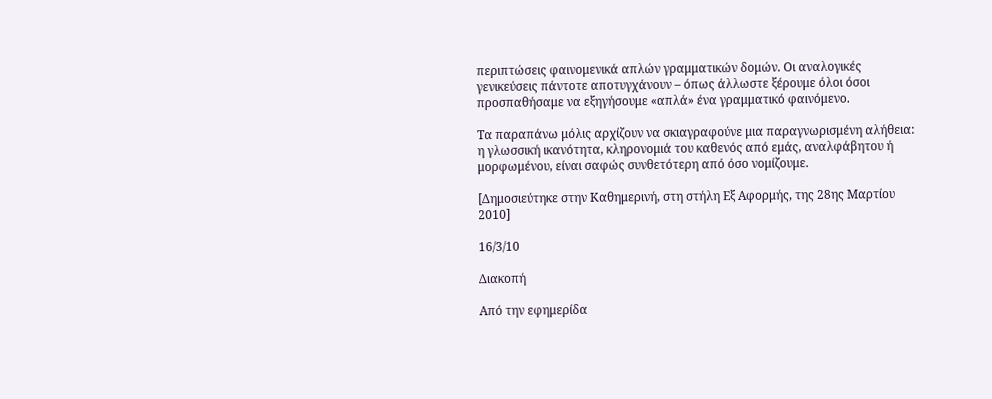περιπτώσεις φαινομενικά απλών γραμματικών δομών. Οι αναλογικές γενικεύσεις πάντοτε αποτυγχάνουν – όπως άλλωστε ξέρουμε όλοι όσοι προσπαθήσαμε να εξηγήσουμε «απλά» ένα γραμματικό φαινόμενο.

Τα παραπάνω μόλις αρχίζουν να σκιαγραφούνε μια παραγνωρισμένη αλήθεια: η γλωσσική ικανότητα, κληρονομιά του καθενός από εμάς, αναλφάβητου ή μορφωμένου, είναι σαφώς συνθετότερη από όσο νομίζουμε.

[Δημοσιεύτηκε στην Καθημερινή, στη στήλη Εξ Αφορμής, της 28ης Μαρτίου 2010]

16/3/10

Διακοπή

Από την εφημερίδα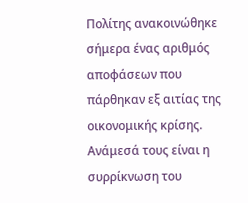Πολίτης ανακοινώθηκε σήμερα ένας αριθμός αποφάσεων που πάρθηκαν εξ αιτίας της οικονομικής κρίσης. Ανάμεσά τους είναι η συρρίκνωση του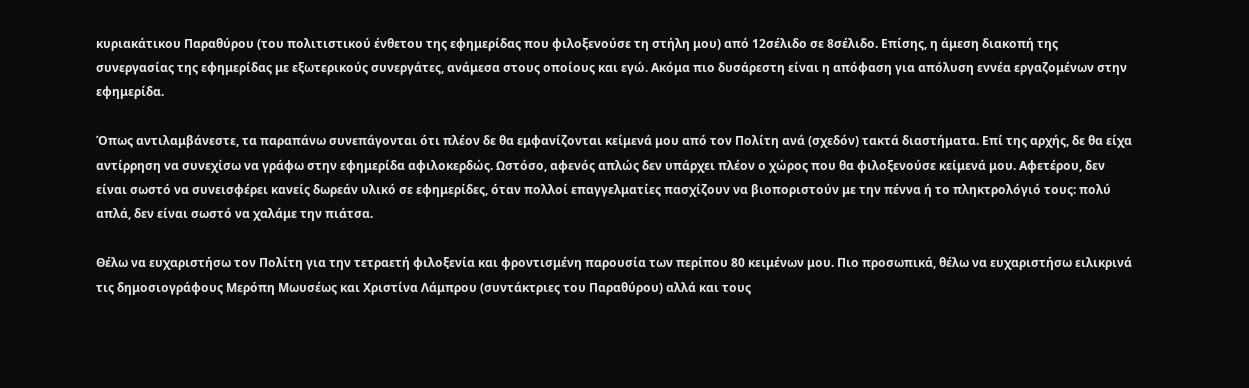κυριακάτικου Παραθύρου (του πολιτιστικού ένθετου της εφημερίδας που φιλοξενούσε τη στήλη μου) από 12σέλιδο σε 8σέλιδο. Επίσης, η άμεση διακοπή της συνεργασίας της εφημερίδας με εξωτερικούς συνεργάτες, ανάμεσα στους οποίους και εγώ. Ακόμα πιο δυσάρεστη είναι η απόφαση για απόλυση εννέα εργαζομένων στην εφημερίδα.

Όπως αντιλαμβάνεστε, τα παραπάνω συνεπάγονται ότι πλέον δε θα εμφανίζονται κείμενά μου από τον Πολίτη ανά (σχεδόν) τακτά διαστήματα. Επί της αρχής, δε θα είχα αντίρρηση να συνεχίσω να γράφω στην εφημερίδα αφιλοκερδώς. Ωστόσο, αφενός απλώς δεν υπάρχει πλέον ο χώρος που θα φιλοξενούσε κείμενά μου. Αφετέρου, δεν είναι σωστό να συνεισφέρει κανείς δωρεάν υλικό σε εφημερίδες, όταν πολλοί επαγγελματίες πασχίζουν να βιοποριστούν με την πέννα ή το πληκτρολόγιό τους: πολύ απλά, δεν είναι σωστό να χαλάμε την πιάτσα.

Θέλω να ευχαριστήσω τον Πολίτη για την τετραετή φιλοξενία και φροντισμένη παρουσία των περίπου 80 κειμένων μου. Πιο προσωπικά, θέλω να ευχαριστήσω ειλικρινά τις δημοσιογράφους Μερόπη Μωυσέως και Χριστίνα Λάμπρου (συντάκτριες του Παραθύρου) αλλά και τους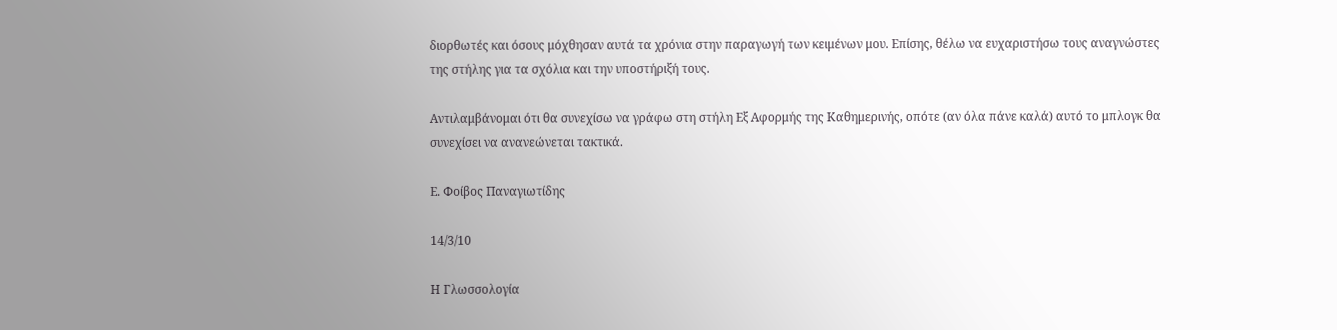διορθωτές και όσους μόχθησαν αυτά τα χρόνια στην παραγωγή των κειμένων μου. Επίσης, θέλω να ευχαριστήσω τους αναγνώστες της στήλης για τα σχόλια και την υποστήριξή τους.

Αντιλαμβάνομαι ότι θα συνεχίσω να γράφω στη στήλη Εξ Αφορμής της Καθημερινής, οπότε (αν όλα πάνε καλά) αυτό το μπλογκ θα συνεχίσει να ανανεώνεται τακτικά.

Ε. Φοίβος Παναγιωτίδης

14/3/10

Η Γλωσσολογία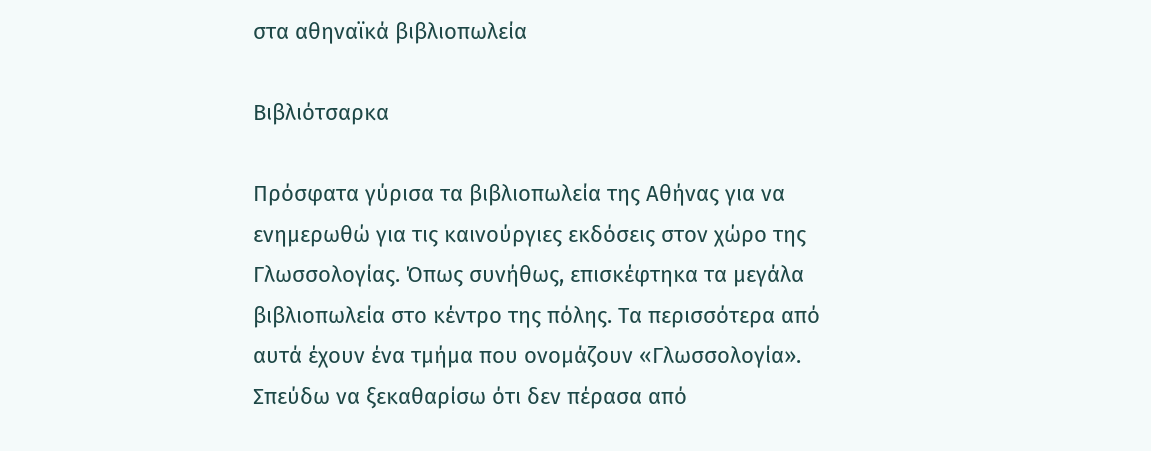στα αθηναϊκά βιβλιοπωλεία

Βιβλιότσαρκα

Πρόσφατα γύρισα τα βιβλιοπωλεία της Αθήνας για να ενημερωθώ για τις καινούργιες εκδόσεις στον χώρο της Γλωσσολογίας. Όπως συνήθως, επισκέφτηκα τα μεγάλα βιβλιοπωλεία στο κέντρο της πόλης. Τα περισσότερα από αυτά έχουν ένα τμήμα που ονομάζουν «Γλωσσολογία». Σπεύδω να ξεκαθαρίσω ότι δεν πέρασα από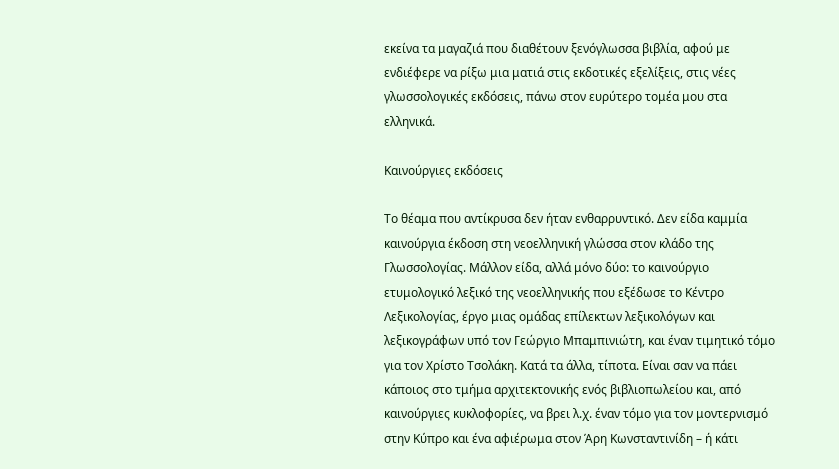εκείνα τα μαγαζιά που διαθέτουν ξενόγλωσσα βιβλία, αφού με ενδιέφερε να ρίξω μια ματιά στις εκδοτικές εξελίξεις, στις νέες γλωσσολογικές εκδόσεις, πάνω στον ευρύτερο τομέα μου στα ελληνικά.

Καινούργιες εκδόσεις

Το θέαμα που αντίκρυσα δεν ήταν ενθαρρυντικό. Δεν είδα καμμία καινούργια έκδοση στη νεοελληνική γλώσσα στον κλάδο της Γλωσσολογίας. Μάλλον είδα, αλλά μόνο δύο: το καινούργιο ετυμολογικό λεξικό της νεοελληνικής που εξέδωσε το Κέντρο Λεξικολογίας, έργο μιας ομάδας επίλεκτων λεξικολόγων και λεξικογράφων υπό τον Γεώργιο Μπαμπινιώτη, και έναν τιμητικό τόμο για τον Χρίστο Τσολάκη. Κατά τα άλλα, τίποτα. Είναι σαν να πάει κάποιος στο τμήμα αρχιτεκτονικής ενός βιβλιοπωλείου και, από καινούργιες κυκλοφορίες, να βρει λ.χ. έναν τόμο για τον μοντερνισμό στην Κύπρο και ένα αφιέρωμα στον Άρη Κωνσταντινίδη – ή κάτι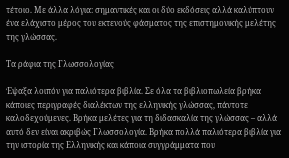τέτοιο. Με άλλα λόγια: σημαντικές και οι δύο εκδόσεις αλλά καλύπτουν ένα ελάχιστο μέρος του εκτενούς φάσματος της επιστημονικής μελέτης της γλώσσας.

Τα ράφια της Γλωσσολογίας

Έψαξα λοιπόν για παλιότερα βιβλία. Σε όλα τα βιβλιοπωλεία βρήκα κάποιες περιγραφές διαλέκτων της ελληνικής γλώσσας, πάντοτε καλοδεχούμενες. Βρήκα μελέτες για τη διδασκαλία της γλώσσας – αλλά αυτό δεν είναι ακριβώς Γλωσσολογία. Βρήκα πολλά παλιότερα βιβλία για την ιστορία της Ελληνικής και κάποια συγγράμματα που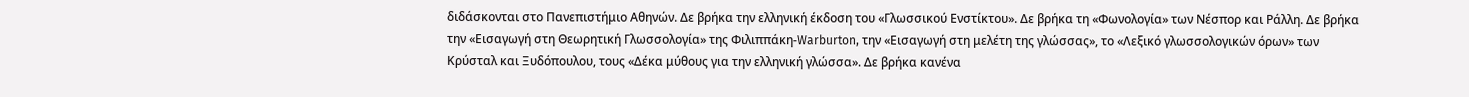διδάσκονται στο Πανεπιστήμιο Αθηνών. Δε βρήκα την ελληνική έκδοση του «Γλωσσικού Ενστίκτου». Δε βρήκα τη «Φωνολογία» των Νέσπορ και Ράλλη. Δε βρήκα την «Εισαγωγή στη Θεωρητική Γλωσσολογία» της Φιλιππάκη-Warburton, την «Εισαγωγή στη μελέτη της γλώσσας», το «Λεξικό γλωσσολογικών όρων» των Κρύσταλ και Ξυδόπουλου, τους «Δέκα μύθους για την ελληνική γλώσσα». Δε βρήκα κανένα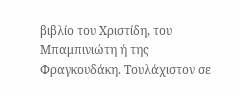βιβλίο του Χριστίδη, του Μπαμπινιώτη ή της Φραγκουδάκη. Τουλάχιστον σε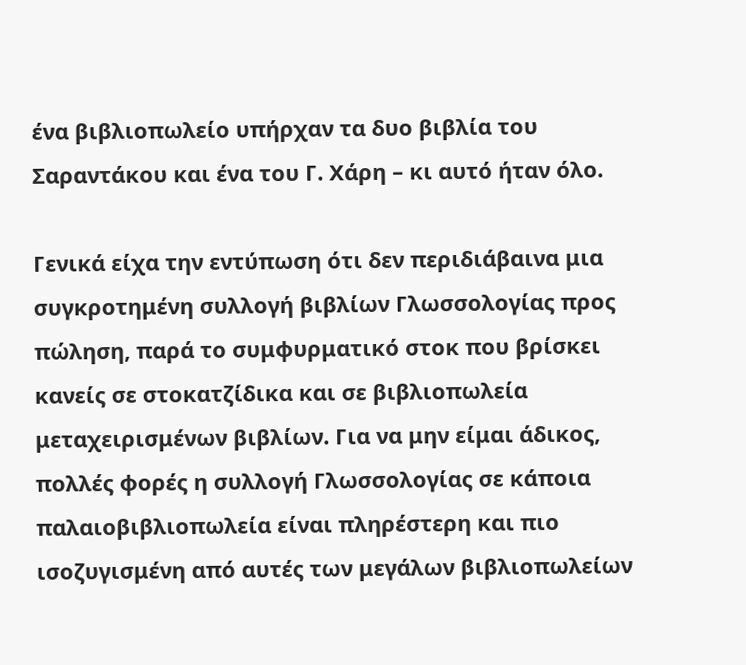ένα βιβλιοπωλείο υπήρχαν τα δυο βιβλία του Σαραντάκου και ένα του Γ. Χάρη – κι αυτό ήταν όλο.

Γενικά είχα την εντύπωση ότι δεν περιδιάβαινα μια συγκροτημένη συλλογή βιβλίων Γλωσσολογίας προς πώληση, παρά το συμφυρματικό στοκ που βρίσκει κανείς σε στοκατζίδικα και σε βιβλιοπωλεία μεταχειρισμένων βιβλίων. Για να μην είμαι άδικος, πολλές φορές η συλλογή Γλωσσολογίας σε κάποια παλαιοβιβλιοπωλεία είναι πληρέστερη και πιο ισοζυγισμένη από αυτές των μεγάλων βιβλιοπωλείων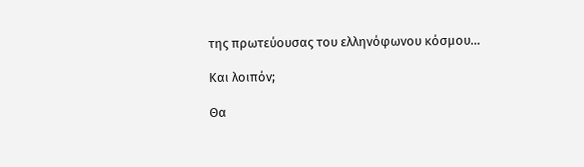της πρωτεύουσας του ελληνόφωνου κόσμου…

Και λοιπόν;

Θα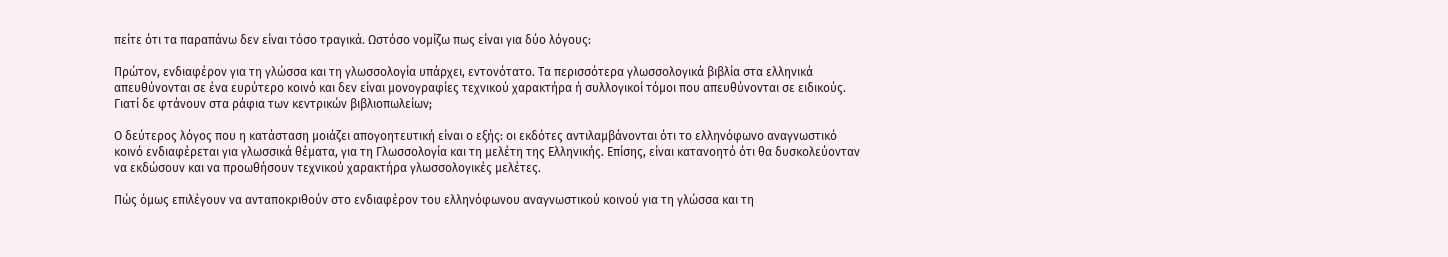πείτε ότι τα παραπάνω δεν είναι τόσο τραγικά. Ωστόσο νομίζω πως είναι για δύο λόγους:

Πρώτον, ενδιαφέρον για τη γλώσσα και τη γλωσσολογία υπάρχει, εντονότατο. Τα περισσότερα γλωσσολογικά βιβλία στα ελληνικά απευθύνονται σε ένα ευρύτερο κοινό και δεν είναι μονογραφίες τεχνικού χαρακτήρα ή συλλογικοί τόμοι που απευθύνονται σε ειδικούς. Γιατί δε φτάνουν στα ράφια των κεντρικών βιβλιοπωλείων;

Ο δεύτερος λόγος που η κατάσταση μοιάζει απογοητευτική είναι ο εξής: οι εκδότες αντιλαμβάνονται ότι το ελληνόφωνο αναγνωστικό κοινό ενδιαφέρεται για γλωσσικά θέματα, για τη Γλωσσολογία και τη μελέτη της Ελληνικής. Επίσης, είναι κατανοητό ότι θα δυσκολεύονταν να εκδώσουν και να προωθήσουν τεχνικού χαρακτήρα γλωσσολογικές μελέτες.

Πώς όμως επιλέγουν να ανταποκριθούν στο ενδιαφέρον του ελληνόφωνου αναγνωστικού κοινού για τη γλώσσα και τη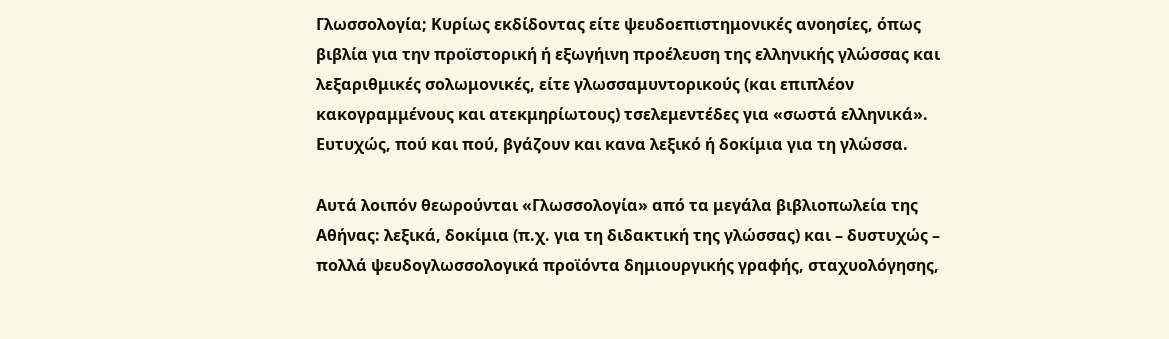Γλωσσολογία; Κυρίως εκδίδοντας είτε ψευδοεπιστημονικές ανοησίες, όπως βιβλία για την προϊστορική ή εξωγήινη προέλευση της ελληνικής γλώσσας και λεξαριθμικές σολωμονικές, είτε γλωσσαμυντορικούς (και επιπλέον κακογραμμένους και ατεκμηρίωτους) τσελεμεντέδες για «σωστά ελληνικά». Ευτυχώς, πού και πού, βγάζουν και κανα λεξικό ή δοκίμια για τη γλώσσα.

Αυτά λοιπόν θεωρούνται «Γλωσσολογία» από τα μεγάλα βιβλιοπωλεία της Αθήνας: λεξικά, δοκίμια (π.χ. για τη διδακτική της γλώσσας) και – δυστυχώς – πολλά ψευδογλωσσολογικά προϊόντα δημιουργικής γραφής, σταχυολόγησης,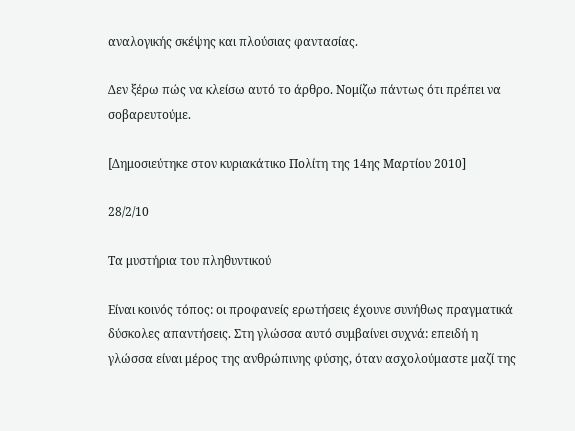αναλογικής σκέψης και πλούσιας φαντασίας.

Δεν ξέρω πώς να κλείσω αυτό το άρθρο. Νομίζω πάντως ότι πρέπει να σοβαρευτούμε.

[Δημοσιεύτηκε στον κυριακάτικο Πολίτη της 14ης Μαρτίου 2010]

28/2/10

Τα μυστήρια του πληθυντικού

Είναι κοινός τόπος: οι προφανείς ερωτήσεις έχουνε συνήθως πραγματικά δύσκολες απαντήσεις. Στη γλώσσα αυτό συμβαίνει συχνά: επειδή η γλώσσα είναι μέρος της ανθρώπινης φύσης, όταν ασχολούμαστε μαζί της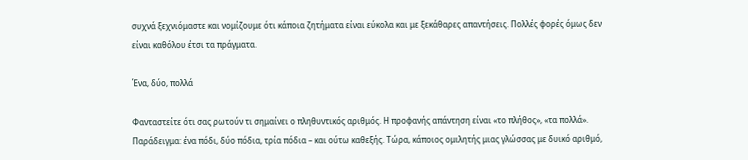συχνά ξεχνιόμαστε και νομίζουμε ότι κάποια ζητήματα είναι εύκολα και με ξεκάθαρες απαντήσεις. Πολλές φορές όμως δεν είναι καθόλου έτσι τα πράγματα.

Ένα, δύο, πολλά

Φανταστείτε ότι σας ρωτούν τι σημαίνει ο πληθυντικός αριθμός. Η προφανής απάντηση είναι «το πλήθος», «τα πολλά». Παράδειγμα: ένα πόδι, δύο πόδια, τρία πόδια – και ούτω καθεξής. Τώρα, κάποιος ομιλητής μιας γλώσσας με δυικό αριθμό,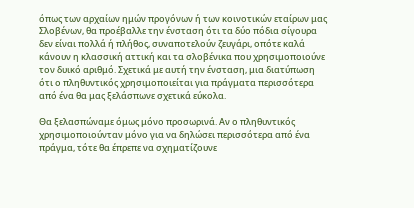όπως των αρχαίων ημών προγόνων ή των κοινοτικών εταίρων μας Σλοβένων, θα προέβαλλε την ένσταση ότι τα δύο πόδια σίγουρα δεν είναι πολλά ή πλήθος, συναποτελούν ζευγάρι, οπότε καλά κάνουν η κλασσική αττική και τα σλοβένικα που χρησιμοποιούνε τον δυικό αριθμό. Σχετικά με αυτή την ένσταση, μια διατύπωση ότι ο πληθυντικός χρησιμοποιείται για πράγματα περισσότερα από ένα θα μας ξελάσπωνε σχετικά εύκολα.

Θα ξελασπώναμε όμως μόνο προσωρινά. Αν ο πληθυντικός χρησιμοποιούνταν μόνο για να δηλώσει περισσότερα από ένα πράγμα, τότε θα έπρεπε να σχηματίζουνε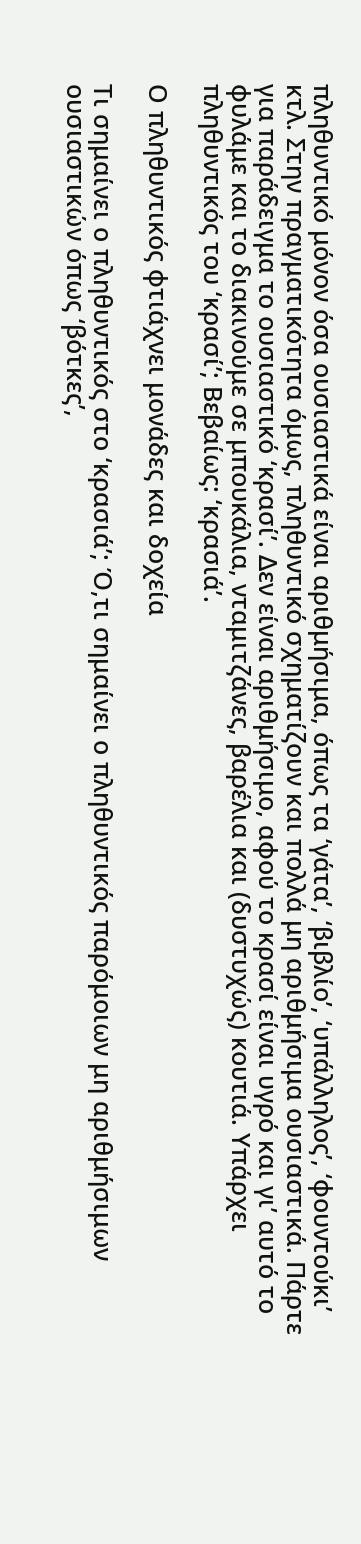πληθυντικό μόνον όσα ουσιαστικά είναι αριθμήσιμα, όπως τα ‘γάτα’, ‘βιβλίο’, ‘υπάλληλος’, ‘φουντούκι’ κτλ. Στην πραγματικότητα όμως, πληθυντικό σχηματίζουν και πολλά μη αριθμήσιμα ουσιαστικά. Πάρτε για παράδειγμα το ουσιαστικό ‘κρασί’. Δεν είναι αριθμήσιμο, αφού το κρασί είναι υγρό και γι’ αυτό το φυλάμε και το διακινούμε σε μπουκάλια, νταμιτζάνες, βαρέλια και (δυστυχώς) κουτιά. Υπάρχει πληθυντικός του ‘κρασί’; Βεβαίως: ‘κρασιά’.

Ο πληθυντικός φτιάχνει μονάδες και δοχεία

Τι σημαίνει ο πληθυντικός στο ‘κρασιά’; Ό,τι σημαίνει ο πληθυντικός παρόμοιων μη αριθμήσιμων ουσιαστικών όπως ‘βότκες’,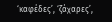‘καφέδες’, ‘ζάχαρες’,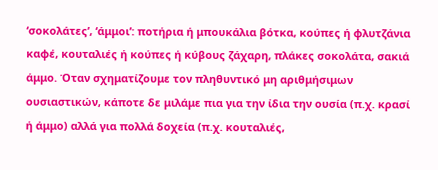‘σοκολάτες’, ‘άμμοι’: ποτήρια ή μπουκάλια βότκα, κούπες ή φλυτζάνια καφέ, κουταλιές ή κούπες ή κύβους ζάχαρη, πλάκες σοκολάτα, σακιά άμμο. Όταν σχηματίζουμε τον πληθυντικό μη αριθμήσιμων ουσιαστικών, κάποτε δε μιλάμε πια για την ίδια την ουσία (π.χ. κρασί ή άμμο) αλλά για πολλά δοχεία (π.χ. κουταλιές,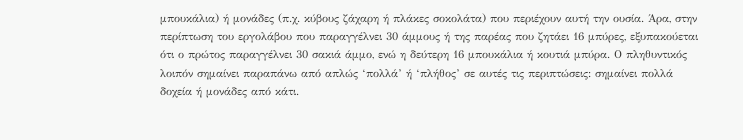μπουκάλια) ή μονάδες (π.χ. κύβους ζάχαρη ή πλάκες σοκολάτα) που περιέχουν αυτή την ουσία. Άρα, στην περίπτωση του εργολάβου που παραγγέλνει 30 άμμους ή της παρέας που ζητάει 16 μπύρες, εξυπακούεται ότι ο πρώτος παραγγέλνει 30 σακιά άμμο, ενώ η δεύτερη 16 μπουκάλια ή κουτιά μπύρα. Ο πληθυντικός λοιπόν σημαίνει παραπάνω από απλώς ‘πολλά’ ή ‘πλήθος’ σε αυτές τις περιπτώσεις: σημαίνει πολλά δοχεία ή μονάδες από κάτι.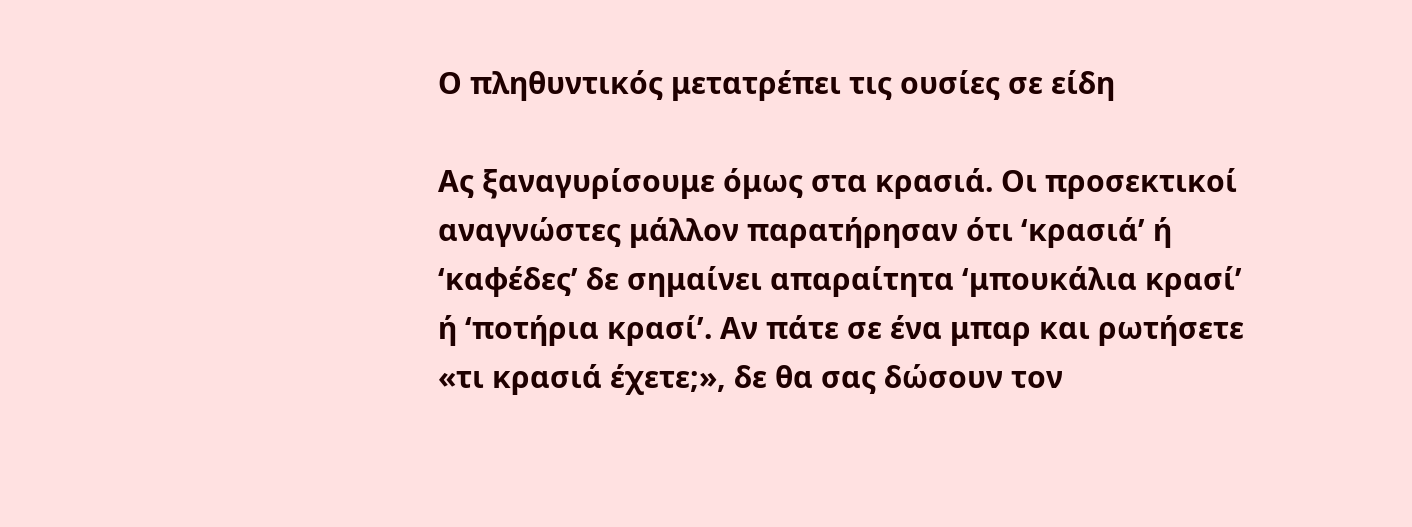Ο πληθυντικός μετατρέπει τις ουσίες σε είδη

Ας ξαναγυρίσουμε όμως στα κρασιά. Οι προσεκτικοί αναγνώστες μάλλον παρατήρησαν ότι ‘κρασιά’ ή ‘καφέδες’ δε σημαίνει απαραίτητα ‘μπουκάλια κρασί’ ή ‘ποτήρια κρασί’. Αν πάτε σε ένα μπαρ και ρωτήσετε «τι κρασιά έχετε;», δε θα σας δώσουν τον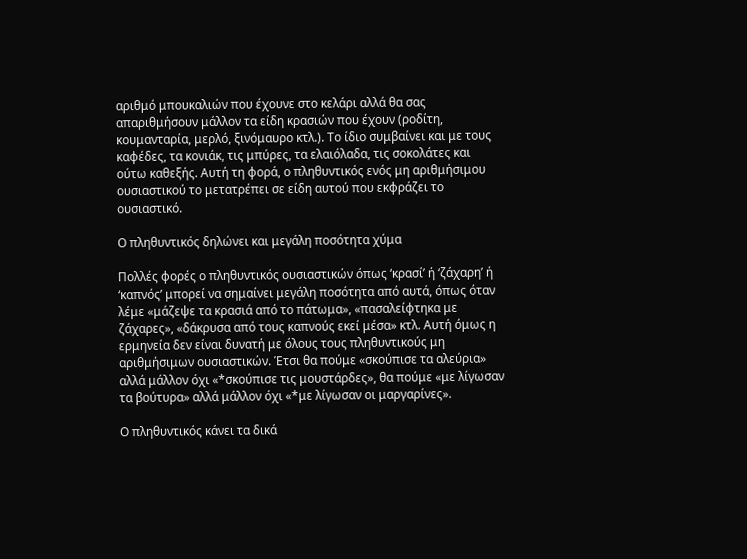αριθμό μπουκαλιών που έχουνε στο κελάρι αλλά θα σας απαριθμήσουν μάλλον τα είδη κρασιών που έχουν (ροδίτη, κουμανταρία, μερλό, ξινόμαυρο κτλ.). Το ίδιο συμβαίνει και με τους καφέδες, τα κονιάκ, τις μπύρες, τα ελαιόλαδα, τις σοκολάτες και ούτω καθεξής. Αυτή τη φορά, ο πληθυντικός ενός μη αριθμήσιμου ουσιαστικού το μετατρέπει σε είδη αυτού που εκφράζει το ουσιαστικό.

Ο πληθυντικός δηλώνει και μεγάλη ποσότητα χύμα

Πολλές φορές ο πληθυντικός ουσιαστικών όπως ‘κρασί’ ή ‘ζάχαρη’ ή ‘καπνός’ μπορεί να σημαίνει μεγάλη ποσότητα από αυτά, όπως όταν λέμε «μάζεψε τα κρασιά από το πάτωμα», «πασαλείφτηκα με ζάχαρες», «δάκρυσα από τους καπνούς εκεί μέσα» κτλ. Αυτή όμως η ερμηνεία δεν είναι δυνατή με όλους τους πληθυντικούς μη αριθμήσιμων ουσιαστικών. Έτσι θα πούμε «σκούπισε τα αλεύρια» αλλά μάλλον όχι «*σκούπισε τις μουστάρδες», θα πούμε «με λίγωσαν τα βούτυρα» αλλά μάλλον όχι «*με λίγωσαν οι μαργαρίνες».

Ο πληθυντικός κάνει τα δικά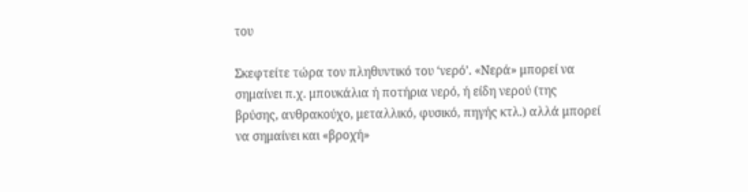του

Σκεφτείτε τώρα τον πληθυντικό του ‘νερό’. «Νερά» μπορεί να σημαίνει π.χ. μπουκάλια ή ποτήρια νερό, ή είδη νερού (της βρύσης, ανθρακούχο, μεταλλικό, φυσικό, πηγής κτλ.) αλλά μπορεί να σημαίνει και «βροχή»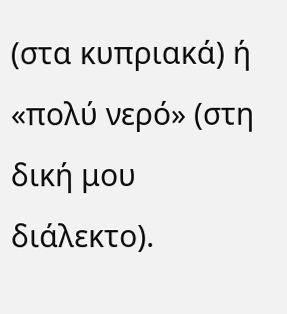(στα κυπριακά) ή «πολύ νερό» (στη δική μου διάλεκτο).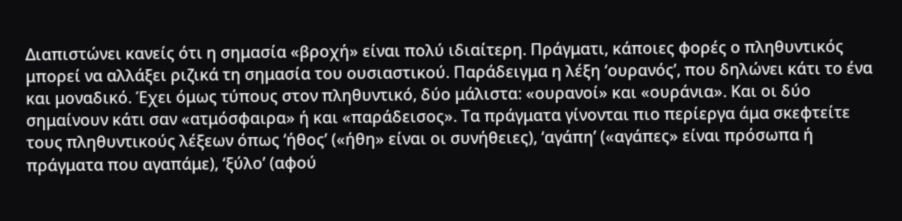Διαπιστώνει κανείς ότι η σημασία «βροχή» είναι πολύ ιδιαίτερη. Πράγματι, κάποιες φορές ο πληθυντικός μπορεί να αλλάξει ριζικά τη σημασία του ουσιαστικού. Παράδειγμα η λέξη ‘ουρανός’, που δηλώνει κάτι το ένα και μοναδικό. Έχει όμως τύπους στον πληθυντικό, δύο μάλιστα: «ουρανοί» και «ουράνια». Και οι δύο σημαίνουν κάτι σαν «ατμόσφαιρα» ή και «παράδεισος». Τα πράγματα γίνονται πιο περίεργα άμα σκεφτείτε τους πληθυντικούς λέξεων όπως ‘ήθος’ («ήθη» είναι οι συνήθειες), ‘αγάπη’ («αγάπες» είναι πρόσωπα ή πράγματα που αγαπάμε), ‘ξύλο’ (αφού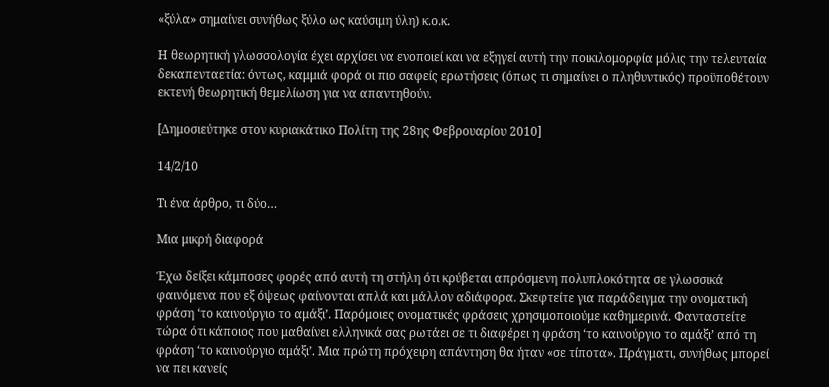«ξύλα» σημαίνει συνήθως ξύλο ως καύσιμη ύλη) κ.ο.κ.

Η θεωρητική γλωσσολογία έχει αρχίσει να ενοποιεί και να εξηγεί αυτή την ποικιλομορφία μόλις την τελευταία δεκαπενταετία: όντως, καμμιά φορά οι πιο σαφείς ερωτήσεις (όπως τι σημαίνει ο πληθυντικός) προϋποθέτουν εκτενή θεωρητική θεμελίωση για να απαντηθούν.

[Δημοσιεύτηκε στον κυριακάτικο Πολίτη της 28ης Φεβρουαρίου 2010]

14/2/10

Τι ένα άρθρο, τι δύο…

Μια μικρή διαφορά

Έχω δείξει κάμποσες φορές από αυτή τη στήλη ότι κρύβεται απρόσμενη πολυπλοκότητα σε γλωσσικά φαινόμενα που εξ όψεως φαίνονται απλά και μάλλον αδιάφορα. Σκεφτείτε για παράδειγμα την ονοματική φράση ‘το καινούργιο το αμάξι’. Παρόμοιες ονοματικές φράσεις χρησιμοποιούμε καθημερινά. Φανταστείτε τώρα ότι κάποιος που μαθαίνει ελληνικά σας ρωτάει σε τι διαφέρει η φράση ‘το καινούργιο το αμάξι’ από τη φράση ‘το καινούργιο αμάξι’. Μια πρώτη πρόχειρη απάντηση θα ήταν «σε τίποτα». Πράγματι, συνήθως μπορεί να πει κανείς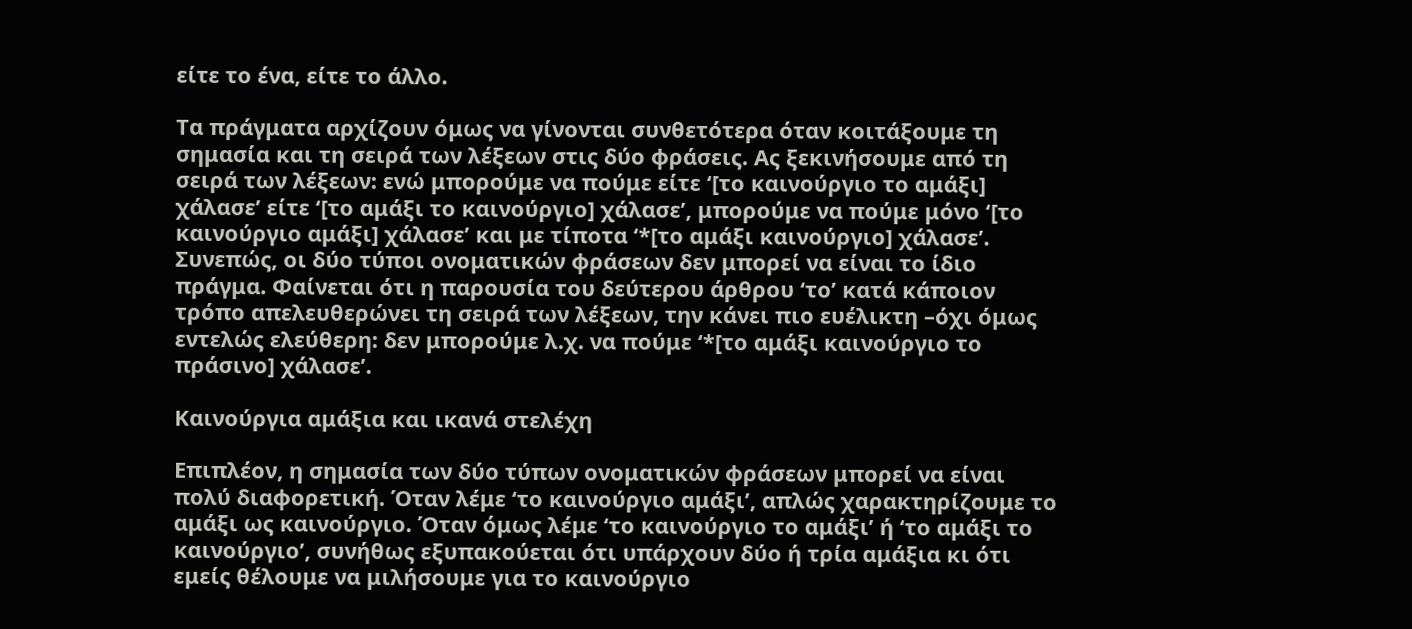είτε το ένα, είτε το άλλο.

Τα πράγματα αρχίζουν όμως να γίνονται συνθετότερα όταν κοιτάξουμε τη σημασία και τη σειρά των λέξεων στις δύο φράσεις. Ας ξεκινήσουμε από τη σειρά των λέξεων: ενώ μπορούμε να πούμε είτε ‘[το καινούργιο το αμάξι] χάλασε’ είτε ‘[το αμάξι το καινούργιο] χάλασε’, μπορούμε να πούμε μόνο ‘[το καινούργιο αμάξι] χάλασε’ και με τίποτα ‘*[το αμάξι καινούργιο] χάλασε’. Συνεπώς, οι δύο τύποι ονοματικών φράσεων δεν μπορεί να είναι το ίδιο πράγμα. Φαίνεται ότι η παρουσία του δεύτερου άρθρου ‘το’ κατά κάποιον τρόπο απελευθερώνει τη σειρά των λέξεων, την κάνει πιο ευέλικτη –όχι όμως εντελώς ελεύθερη: δεν μπορούμε λ.χ. να πούμε ‘*[το αμάξι καινούργιο το πράσινο] χάλασε’.

Καινούργια αμάξια και ικανά στελέχη

Επιπλέον, η σημασία των δύο τύπων ονοματικών φράσεων μπορεί να είναι πολύ διαφορετική. Όταν λέμε ‘το καινούργιο αμάξι’, απλώς χαρακτηρίζουμε το αμάξι ως καινούργιο. Όταν όμως λέμε ‘το καινούργιο το αμάξι’ ή ‘το αμάξι το καινούργιο’, συνήθως εξυπακούεται ότι υπάρχουν δύο ή τρία αμάξια κι ότι εμείς θέλουμε να μιλήσουμε για το καινούργιο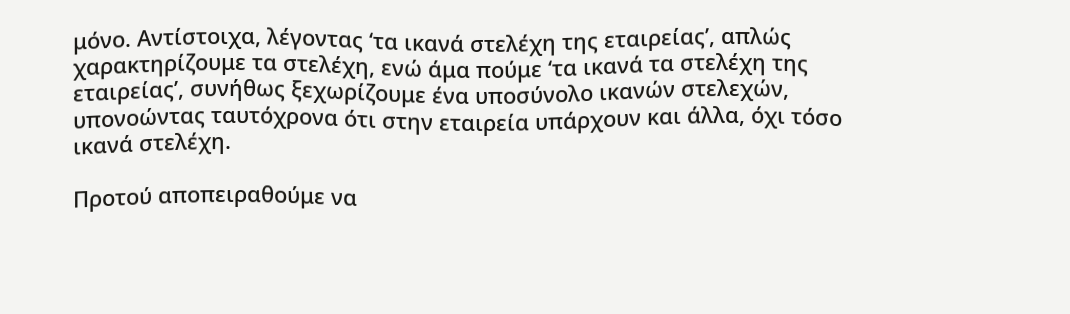μόνο. Αντίστοιχα, λέγοντας ‘τα ικανά στελέχη της εταιρείας’, απλώς χαρακτηρίζουμε τα στελέχη, ενώ άμα πούμε ‘τα ικανά τα στελέχη της εταιρείας’, συνήθως ξεχωρίζουμε ένα υποσύνολο ικανών στελεχών, υπονοώντας ταυτόχρονα ότι στην εταιρεία υπάρχουν και άλλα, όχι τόσο ικανά στελέχη.

Προτού αποπειραθούμε να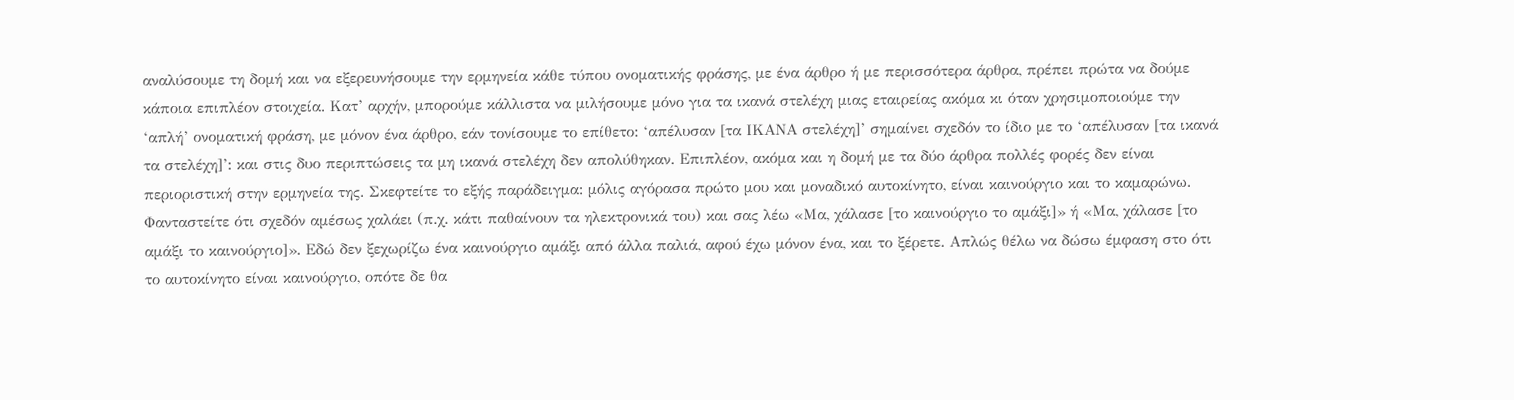αναλύσουμε τη δομή και να εξερευνήσουμε την ερμηνεία κάθε τύπου ονοματικής φράσης, με ένα άρθρο ή με περισσότερα άρθρα, πρέπει πρώτα να δούμε κάποια επιπλέον στοιχεία. Κατ’ αρχήν, μπορούμε κάλλιστα να μιλήσουμε μόνο για τα ικανά στελέχη μιας εταιρείας ακόμα κι όταν χρησιμοποιούμε την ‘απλή’ ονοματική φράση, με μόνον ένα άρθρο, εάν τονίσουμε το επίθετο: ‘απέλυσαν [τα ΙΚΑΝΑ στελέχη]’ σημαίνει σχεδόν το ίδιο με το ‘απέλυσαν [τα ικανά τα στελέχη]’: και στις δυο περιπτώσεις τα μη ικανά στελέχη δεν απολύθηκαν. Επιπλέον, ακόμα και η δομή με τα δύο άρθρα πολλές φορές δεν είναι περιοριστική στην ερμηνεία της. Σκεφτείτε το εξής παράδειγμα: μόλις αγόρασα πρώτο μου και μοναδικό αυτοκίνητο, είναι καινούργιο και το καμαρώνω. Φανταστείτε ότι σχεδόν αμέσως χαλάει (π.χ. κάτι παθαίνουν τα ηλεκτρονικά του) και σας λέω «Μα, χάλασε [το καινούργιο το αμάξι]» ή «Μα, χάλασε [το αμάξι το καινούργιο]». Εδώ δεν ξεχωρίζω ένα καινούργιο αμάξι από άλλα παλιά, αφού έχω μόνον ένα, και το ξέρετε. Απλώς θέλω να δώσω έμφαση στο ότι το αυτοκίνητο είναι καινούργιο, οπότε δε θα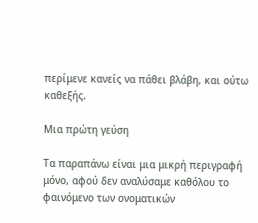περίμενε κανείς να πάθει βλάβη, και ούτω καθεξής.

Μια πρώτη γεύση

Τα παραπάνω είναι μια μικρή περιγραφή μόνο, αφού δεν αναλύσαμε καθόλου το φαινόμενο των ονοματικών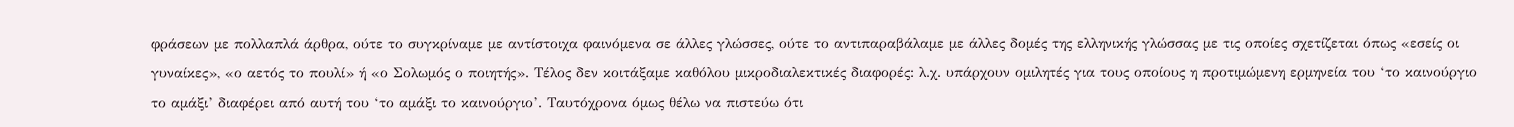φράσεων με πολλαπλά άρθρα, ούτε το συγκρίναμε με αντίστοιχα φαινόμενα σε άλλες γλώσσες, ούτε το αντιπαραβάλαμε με άλλες δομές της ελληνικής γλώσσας με τις οποίες σχετίζεται όπως «εσείς οι γυναίκες», «ο αετός το πουλί» ή «ο Σολωμός ο ποιητής». Τέλος δεν κοιτάξαμε καθόλου μικροδιαλεκτικές διαφορές: λ.χ. υπάρχουν ομιλητές για τους οποίους η προτιμώμενη ερμηνεία του ‘το καινούργιο το αμάξι’ διαφέρει από αυτή του ‘το αμάξι το καινούργιο’. Ταυτόχρονα όμως θέλω να πιστεύω ότι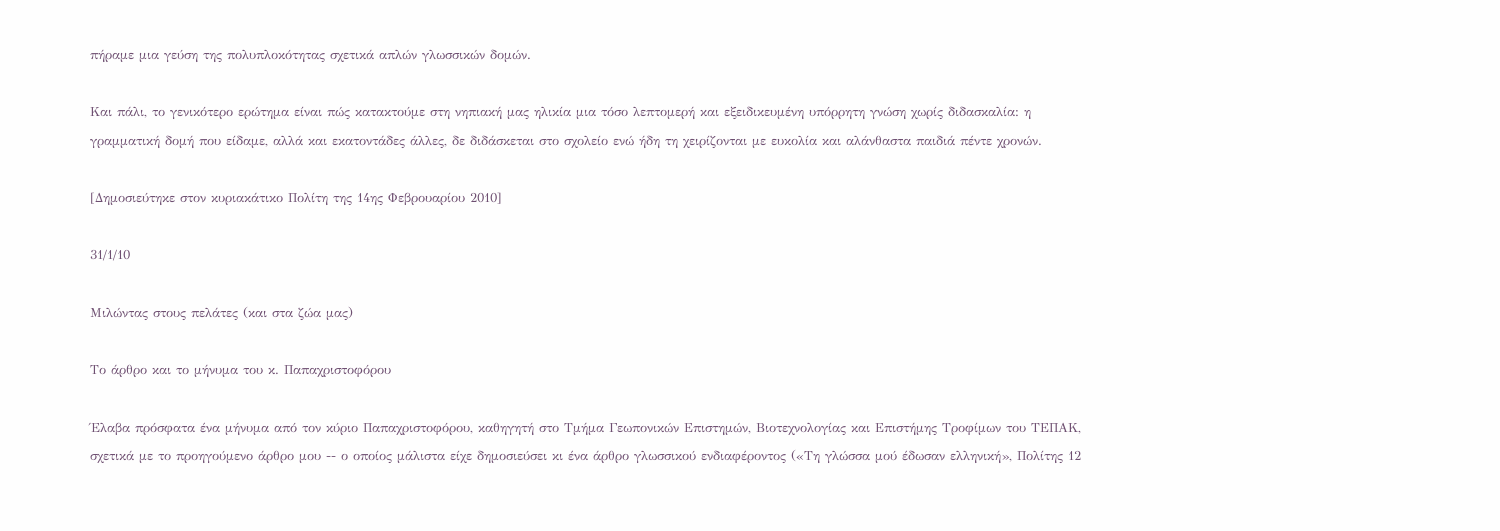πήραμε μια γεύση της πολυπλοκότητας σχετικά απλών γλωσσικών δομών.

Και πάλι, το γενικότερο ερώτημα είναι πώς κατακτούμε στη νηπιακή μας ηλικία μια τόσο λεπτομερή και εξειδικευμένη υπόρρητη γνώση χωρίς διδασκαλία: η γραμματική δομή που είδαμε, αλλά και εκατοντάδες άλλες, δε διδάσκεται στο σχολείο ενώ ήδη τη χειρίζονται με ευκολία και αλάνθαστα παιδιά πέντε χρονών.

[Δημοσιεύτηκε στον κυριακάτικο Πολίτη της 14ης Φεβρουαρίου 2010]

31/1/10

Μιλώντας στους πελάτες (και στα ζώα μας)

Το άρθρο και το μήνυμα του κ. Παπαχριστοφόρου

Έλαβα πρόσφατα ένα μήνυμα από τον κύριο Παπαχριστοφόρου, καθηγητή στο Τμήμα Γεωπονικών Επιστημών, Βιοτεχνολογίας και Επιστήμης Τροφίμων του ΤΕΠΑΚ, σχετικά με το προηγούμενο άρθρο μου -- ο οποίος μάλιστα είχε δημοσιεύσει κι ένα άρθρο γλωσσικού ενδιαφέροντος («Τη γλώσσα μού έδωσαν ελληνική», Πολίτης 12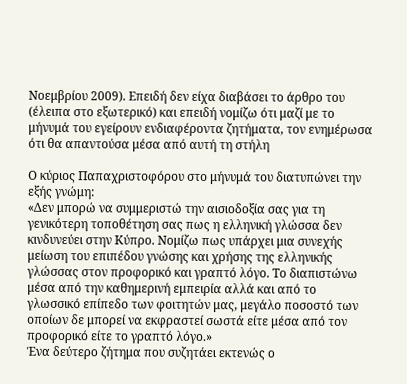Νοεμβρίου 2009). Επειδή δεν είχα διαβάσει το άρθρο του (έλειπα στο εξωτερικό) και επειδή νομίζω ότι μαζί με το μήνυμά του εγείρουν ενδιαφέροντα ζητήματα, τον ενημέρωσα ότι θα απαντούσα μέσα από αυτή τη στήλη

Ο κύριος Παπαχριστοφόρου στο μήνυμά του διατυπώνει την εξής γνώμη:
«Δεν μπορώ να συμμεριστώ την αισιοδοξία σας για τη γενικότερη τοποθέτηση σας πως η ελληνική γλώσσα δεν κινδυνεύει στην Κύπρο. Νομίζω πως υπάρχει μια συνεχής μείωση του επιπέδου γνώσης και χρήσης της ελληνικής γλώσσας στον προφορικό και γραπτό λόγο. Το διαπιστώνω μέσα από την καθημερινή εμπειρία αλλά και από το γλωσσικό επίπεδο των φοιτητών μας, μεγάλο ποσοστό των οποίων δε μπορεί να εκφραστεί σωστά είτε μέσα από τον προφορικό είτε το γραπτό λόγο.»
Ένα δεύτερο ζήτημα που συζητάει εκτενώς ο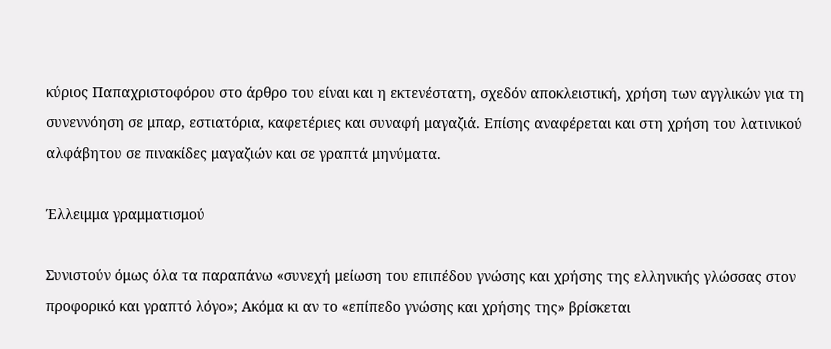κύριος Παπαχριστοφόρου στο άρθρο του είναι και η εκτενέστατη, σχεδόν αποκλειστική, χρήση των αγγλικών για τη συνεννόηση σε μπαρ, εστιατόρια, καφετέριες και συναφή μαγαζιά. Επίσης αναφέρεται και στη χρήση του λατινικού αλφάβητου σε πινακίδες μαγαζιών και σε γραπτά μηνύματα.

Έλλειμμα γραμματισμού

Συνιστούν όμως όλα τα παραπάνω «συνεχή μείωση του επιπέδου γνώσης και χρήσης της ελληνικής γλώσσας στον προφορικό και γραπτό λόγο»; Ακόμα κι αν το «επίπεδο γνώσης και χρήσης της» βρίσκεται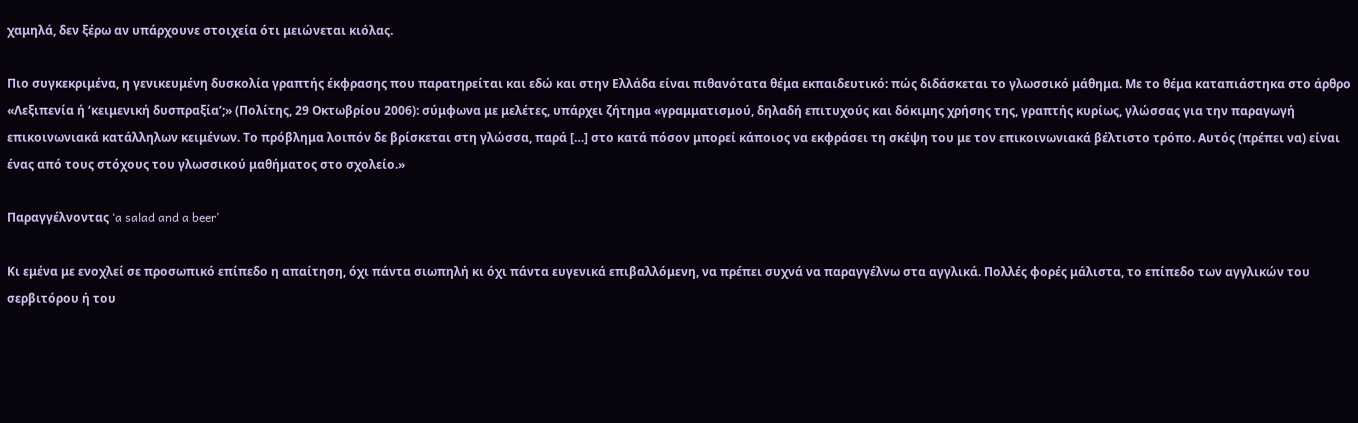χαμηλά, δεν ξέρω αν υπάρχουνε στοιχεία ότι μειώνεται κιόλας.

Πιο συγκεκριμένα, η γενικευμένη δυσκολία γραπτής έκφρασης που παρατηρείται και εδώ και στην Ελλάδα είναι πιθανότατα θέμα εκπαιδευτικό: πώς διδάσκεται το γλωσσικό μάθημα. Με το θέμα καταπιάστηκα στο άρθρο «Λεξιπενία ή ‘κειμενική δυσπραξία’;» (Πολίτης, 29 Οκτωβρίου 2006): σύμφωνα με μελέτες, υπάρχει ζήτημα «γραμματισμού, δηλαδή επιτυχούς και δόκιμης χρήσης της, γραπτής κυρίως, γλώσσας για την παραγωγή επικοινωνιακά κατάλληλων κειμένων. Το πρόβλημα λοιπόν δε βρίσκεται στη γλώσσα, παρά […] στο κατά πόσον μπορεί κάποιος να εκφράσει τη σκέψη του με τον επικοινωνιακά βέλτιστο τρόπο. Αυτός (πρέπει να) είναι ένας από τους στόχους του γλωσσικού μαθήματος στο σχολείο.»

Παραγγέλνοντας ‘a salad and a beer’

Κι εμένα με ενοχλεί σε προσωπικό επίπεδο η απαίτηση, όχι πάντα σιωπηλή κι όχι πάντα ευγενικά επιβαλλόμενη, να πρέπει συχνά να παραγγέλνω στα αγγλικά. Πολλές φορές μάλιστα, το επίπεδο των αγγλικών του σερβιτόρου ή του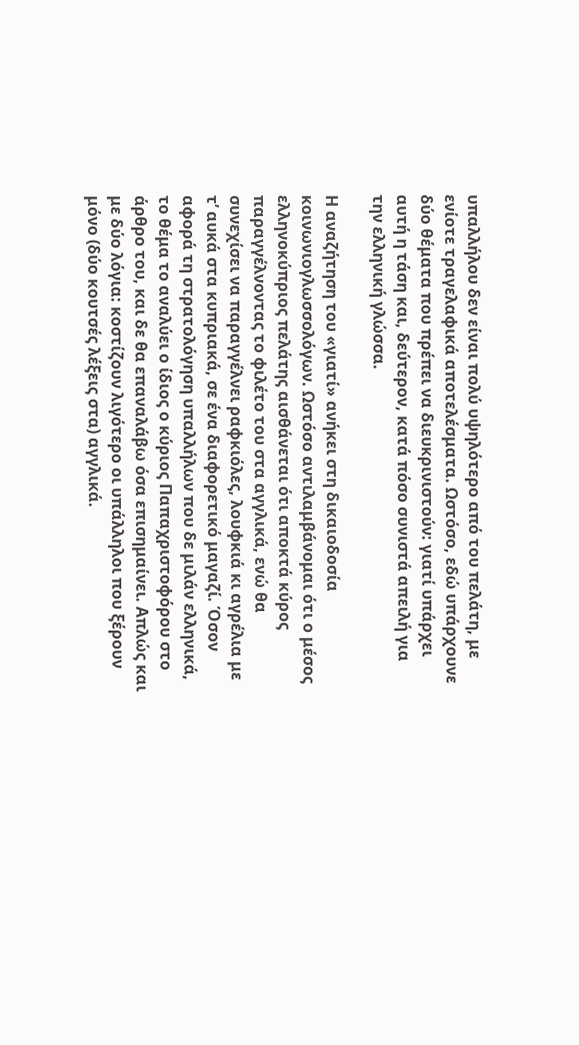υπαλλήλου δεν είναι πολύ υψηλότερο από του πελάτη, με ενίοτε τραγελαφικά αποτελέσματα. Ωστόσο, εδώ υπάρχουνε δύο θέματα που πρέπει να διευκρινιστούν: γιατί υπάρχει αυτή η τάση και, δεύτερον, κατά πόσο συνιστά απειλή για την ελληνική γλώσσα.

Η αναζήτηση του «γιατί» ανήκει στη δικαιοδοσία κοινωνιογλωσσολόγων. Ωστόσο αντιλαμβάνομαι ότι ο μέσος ελληνοκύπριος πελάτης αισθάνεται ότι αποκτά κύρος παραγγέλνοντας το φιλέτο του στα αγγλικά, ενώ θα συνεχίσει να παραγγέλνει ραφκιόλες, λουφκιά κι αγρέλια με τ’ αυκά στα κυπριακά, σε ένα διαφορετικό μαγαζί. Όσον αφορά τη στρατολόγηση υπαλλήλων που δε μιλάν ελληνικά, το θέμα το αναλύει ο ίδιος ο κύριος Παπαχριστοφόρου στο άρθρο του, και δε θα επαναλάβω όσα επισημαίνει. Απλώς και με δύο λόγια: κοστίζουν λιγότερο οι υπάλληλοι που ξέρουν μόνο (δύο κουτσές λέξεις στα) αγγλικά.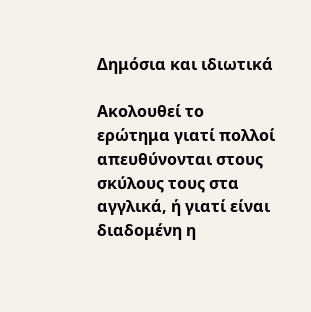Δημόσια και ιδιωτικά

Ακολουθεί το ερώτημα γιατί πολλοί απευθύνονται στους σκύλους τους στα αγγλικά, ή γιατί είναι διαδομένη η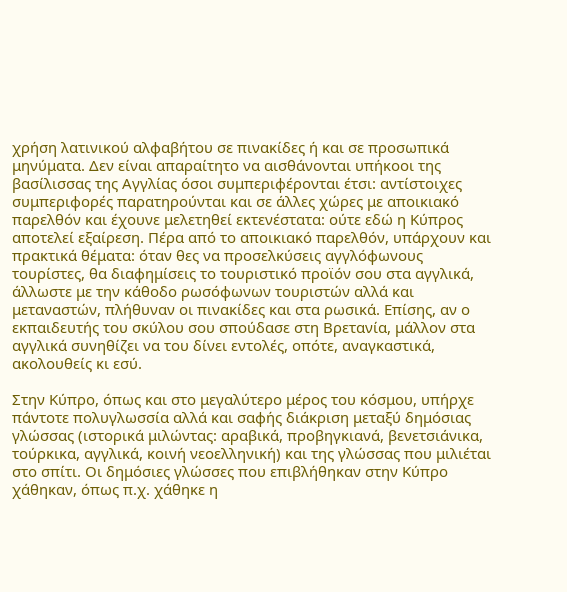χρήση λατινικού αλφαβήτου σε πινακίδες ή και σε προσωπικά μηνύματα. Δεν είναι απαραίτητο να αισθάνονται υπήκοοι της βασίλισσας της Αγγλίας όσοι συμπεριφέρονται έτσι: αντίστοιχες συμπεριφορές παρατηρούνται και σε άλλες χώρες με αποικιακό παρελθόν και έχουνε μελετηθεί εκτενέστατα: ούτε εδώ η Κύπρος αποτελεί εξαίρεση. Πέρα από το αποικιακό παρελθόν, υπάρχουν και πρακτικά θέματα: όταν θες να προσελκύσεις αγγλόφωνους τουρίστες, θα διαφημίσεις το τουριστικό προϊόν σου στα αγγλικά, άλλωστε με την κάθοδο ρωσόφωνων τουριστών αλλά και μεταναστών, πλήθυναν οι πινακίδες και στα ρωσικά. Επίσης, αν ο εκπαιδευτής του σκύλου σου σπούδασε στη Βρετανία, μάλλον στα αγγλικά συνηθίζει να του δίνει εντολές, οπότε, αναγκαστικά, ακολουθείς κι εσύ.

Στην Κύπρο, όπως και στο μεγαλύτερο μέρος του κόσμου, υπήρχε πάντοτε πολυγλωσσία αλλά και σαφής διάκριση μεταξύ δημόσιας γλώσσας (ιστορικά μιλώντας: αραβικά, προβηγκιανά, βενετσιάνικα, τούρκικα, αγγλικά, κοινή νεοελληνική) και της γλώσσας που μιλιέται στο σπίτι. Οι δημόσιες γλώσσες που επιβλήθηκαν στην Κύπρο χάθηκαν, όπως π.χ. χάθηκε η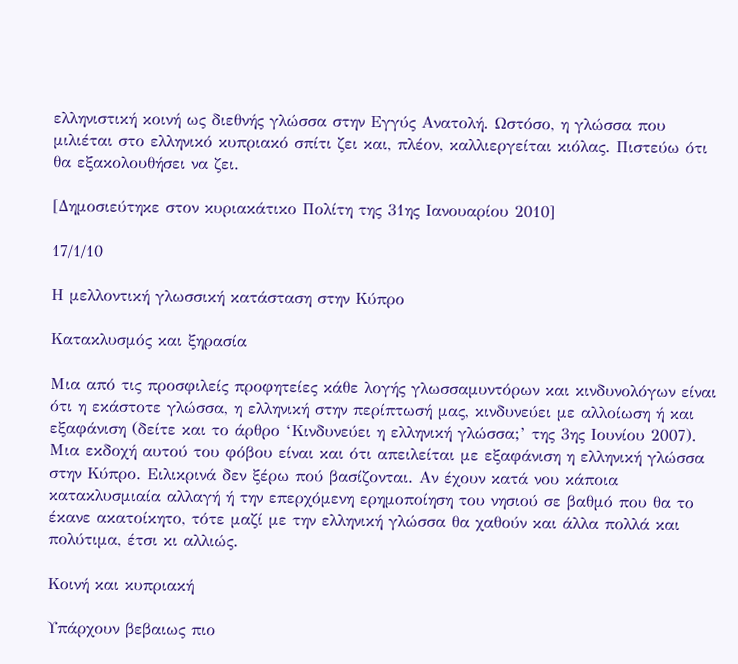ελληνιστική κοινή ως διεθνής γλώσσα στην Εγγύς Ανατολή. Ωστόσο, η γλώσσα που μιλιέται στο ελληνικό κυπριακό σπίτι ζει και, πλέον, καλλιεργείται κιόλας. Πιστεύω ότι θα εξακολουθήσει να ζει.

[Δημοσιεύτηκε στον κυριακάτικο Πολίτη της 31ης Ιανουαρίου 2010]

17/1/10

Η μελλοντική γλωσσική κατάσταση στην Κύπρο

Κατακλυσμός και ξηρασία

Μια από τις προσφιλείς προφητείες κάθε λογής γλωσσαμυντόρων και κινδυνολόγων είναι ότι η εκάστοτε γλώσσα, η ελληνική στην περίπτωσή μας, κινδυνεύει με αλλοίωση ή και εξαφάνιση (δείτε και το άρθρο ‘Κινδυνεύει η ελληνική γλώσσα;’ της 3ης Ιουνίου 2007). Μια εκδοχή αυτού του φόβου είναι και ότι απειλείται με εξαφάνιση η ελληνική γλώσσα στην Κύπρο. Ειλικρινά δεν ξέρω πού βασίζονται. Αν έχουν κατά νου κάποια κατακλυσμιαία αλλαγή ή την επερχόμενη ερημοποίηση του νησιού σε βαθμό που θα το έκανε ακατοίκητο, τότε μαζί με την ελληνική γλώσσα θα χαθούν και άλλα πολλά και πολύτιμα, έτσι κι αλλιώς.

Κοινή και κυπριακή

Υπάρχουν βεβαιως πιο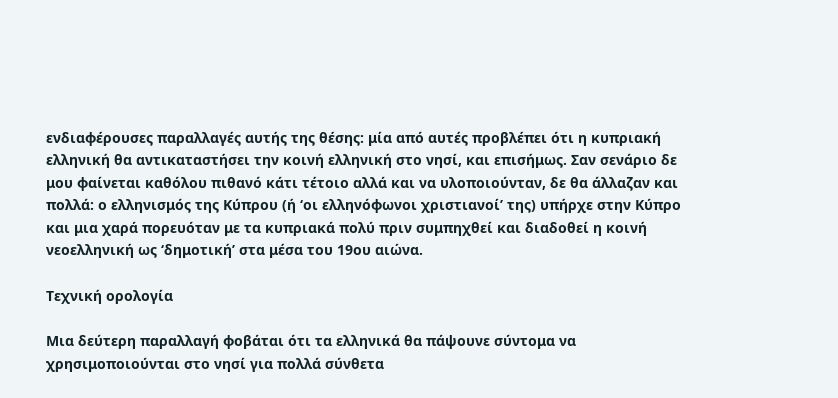ενδιαφέρουσες παραλλαγές αυτής της θέσης: μία από αυτές προβλέπει ότι η κυπριακή ελληνική θα αντικαταστήσει την κοινή ελληνική στο νησί, και επισήμως. Σαν σενάριο δε μου φαίνεται καθόλου πιθανό κάτι τέτοιο αλλά και να υλοποιούνταν, δε θα άλλαζαν και πολλά: ο ελληνισμός της Κύπρου (ή ‘οι ελληνόφωνοι χριστιανοί’ της) υπήρχε στην Κύπρο και μια χαρά πορευόταν με τα κυπριακά πολύ πριν συμπηχθεί και διαδοθεί η κοινή νεοελληνική ως ‘δημοτική’ στα μέσα του 19ου αιώνα.

Τεχνική ορολογία

Μια δεύτερη παραλλαγή φοβάται ότι τα ελληνικά θα πάψουνε σύντομα να χρησιμοποιούνται στο νησί για πολλά σύνθετα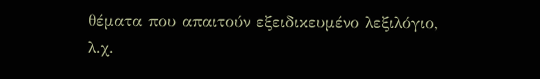θέματα που απαιτούν εξειδικευμένο λεξιλόγιο, λ.χ.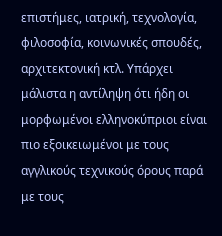επιστήμες, ιατρική, τεχνολογία, φιλοσοφία, κοινωνικές σπουδές, αρχιτεκτονική κτλ. Υπάρχει μάλιστα η αντίληψη ότι ήδη οι μορφωμένοι ελληνοκύπριοι είναι πιο εξοικειωμένοι με τους αγγλικούς τεχνικούς όρους παρά με τους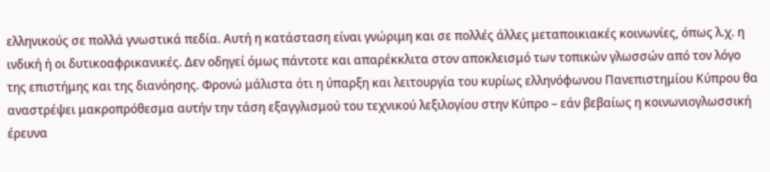ελληνικούς σε πολλά γνωστικά πεδία. Αυτή η κατάσταση είναι γνώριμη και σε πολλές άλλες μεταποικιακές κοινωνίες, όπως λ.χ. η ινδική ή οι δυτικοαφρικανικές. Δεν οδηγεί όμως πάντοτε και απαρέκκλιτα στον αποκλεισμό των τοπικών γλωσσών από τον λόγο της επιστήμης και της διανόησης. Φρονώ μάλιστα ότι η ύπαρξη και λειτουργία του κυρίως ελληνόφωνου Πανεπιστημίου Κύπρου θα αναστρέψει μακροπρόθεσμα αυτήν την τάση εξαγγλισμού του τεχνικού λεξιλογίου στην Κύπρο – εάν βεβαίως η κοινωνιογλωσσική έρευνα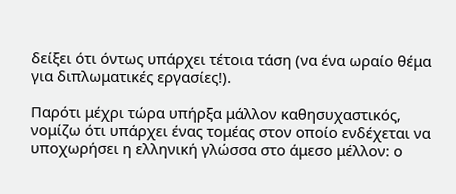δείξει ότι όντως υπάρχει τέτοια τάση (να ένα ωραίο θέμα για διπλωματικές εργασίες!).

Παρότι μέχρι τώρα υπήρξα μάλλον καθησυχαστικός, νομίζω ότι υπάρχει ένας τομέας στον οποίο ενδέχεται να υποχωρήσει η ελληνική γλώσσα στο άμεσο μέλλον: ο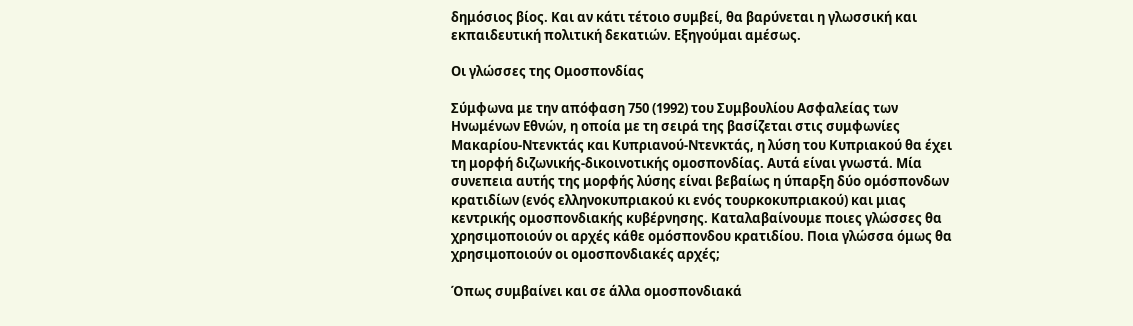δημόσιος βίος. Και αν κάτι τέτοιο συμβεί, θα βαρύνεται η γλωσσική και εκπαιδευτική πολιτική δεκατιών. Εξηγούμαι αμέσως.

Οι γλώσσες της Ομοσπονδίας

Σύμφωνα με την απόφαση 750 (1992) του Συμβουλίου Ασφαλείας των Ηνωμένων Εθνών, η οποία με τη σειρά της βασίζεται στις συμφωνίες Μακαρίου-Ντενκτάς και Κυπριανού-Ντενκτάς, η λύση του Κυπριακού θα έχει τη μορφή διζωνικής-δικοινοτικής ομοσπονδίας. Αυτά είναι γνωστά. Μία συνεπεια αυτής της μορφής λύσης είναι βεβαίως η ύπαρξη δύο ομόσπονδων κρατιδίων (ενός ελληνοκυπριακού κι ενός τουρκοκυπριακού) και μιας κεντρικής ομοσπονδιακής κυβέρνησης. Καταλαβαίνουμε ποιες γλώσσες θα χρησιμοποιούν οι αρχές κάθε ομόσπονδου κρατιδίου. Ποια γλώσσα όμως θα χρησιμοποιούν οι ομοσπονδιακές αρχές;

Όπως συμβαίνει και σε άλλα ομοσπονδιακά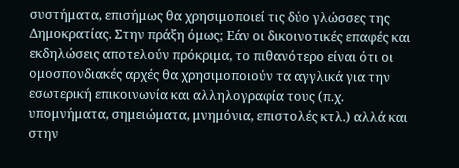συστήματα, επισήμως θα χρησιμοποιεί τις δύο γλώσσες της Δημοκρατίας. Στην πράξη όμως; Εάν οι δικοινοτικές επαφές και εκδηλώσεις αποτελούν πρόκριμα, το πιθανότερο είναι ότι οι ομοσπονδιακές αρχές θα χρησιμοποιούν τα αγγλικά για την εσωτερική επικοινωνία και αλληλογραφία τους (π.χ. υπομνήματα, σημειώματα, μνημόνια, επιστολές κτλ.) αλλά και στην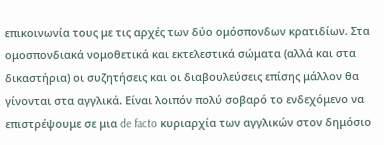επικοινωνία τους με τις αρχές των δύο ομόσπονδων κρατιδίων. Στα ομοσπονδιακά νομοθετικά και εκτελεστικά σώματα (αλλά και στα δικαστήρια) οι συζητήσεις και οι διαβουλεύσεις επίσης μάλλον θα γίνονται στα αγγλικά. Είναι λοιπόν πολύ σοβαρό το ενδεχόμενο να επιστρέψουμε σε μια de facto κυριαρχία των αγγλικών στον δημόσιο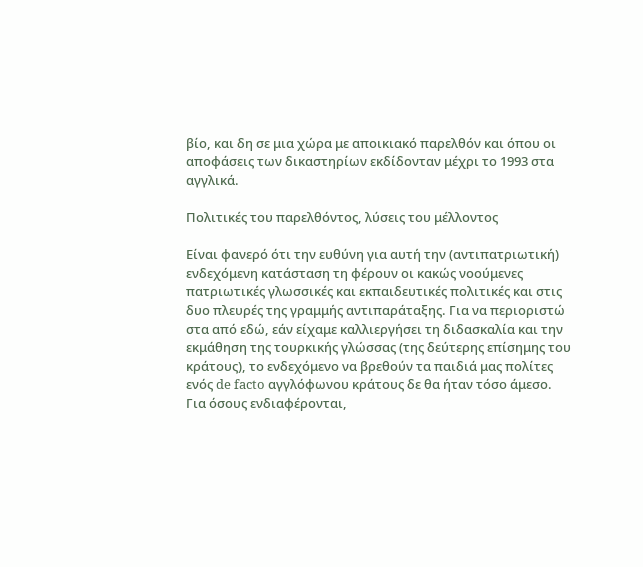βίο, και δη σε μια χώρα με αποικιακό παρελθόν και όπου οι αποφάσεις των δικαστηρίων εκδίδονταν μέχρι το 1993 στα αγγλικά.

Πολιτικές του παρελθόντος, λύσεις του μέλλοντος

Είναι φανερό ότι την ευθύνη για αυτή την (αντιπατριωτική) ενδεχόμενη κατάσταση τη φέρουν οι κακώς νοούμενες πατριωτικές γλωσσικές και εκπαιδευτικές πολιτικές και στις δυο πλευρές της γραμμής αντιπαράταξης. Για να περιοριστώ στα από εδώ, εάν είχαμε καλλιεργήσει τη διδασκαλία και την εκμάθηση της τουρκικής γλώσσας (της δεύτερης επίσημης του κράτους), το ενδεχόμενο να βρεθούν τα παιδιά μας πολίτες ενός de facto αγγλόφωνου κράτους δε θα ήταν τόσο άμεσο. Για όσους ενδιαφέρονται,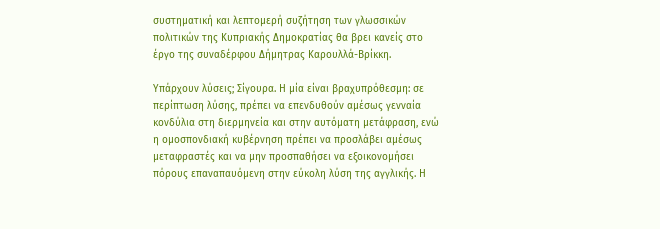συστηματική και λεπτομερή συζήτηση των γλωσσικών πολιτικών της Κυπριακής Δημοκρατίας θα βρει κανείς στο έργο της συναδέρφου Δήμητρας Καρουλλά-Βρίκκη.

Υπάρχουν λύσεις; Σίγουρα. Η μία είναι βραχυπρόθεσμη: σε περίπτωση λύσης, πρέπει να επενδυθούν αμέσως γενναία κονδύλια στη διερμηνεία και στην αυτόματη μετάφραση, ενώ η ομοσπονδιακή κυβέρνηση πρέπει να προσλάβει αμέσως μεταφραστές και να μην προσπαθήσει να εξοικονομήσει πόρους επαναπαυόμενη στην εύκολη λύση της αγγλικής. Η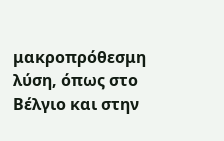μακροπρόθεσμη λύση, όπως στο Βέλγιο και στην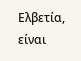Ελβετία, είναι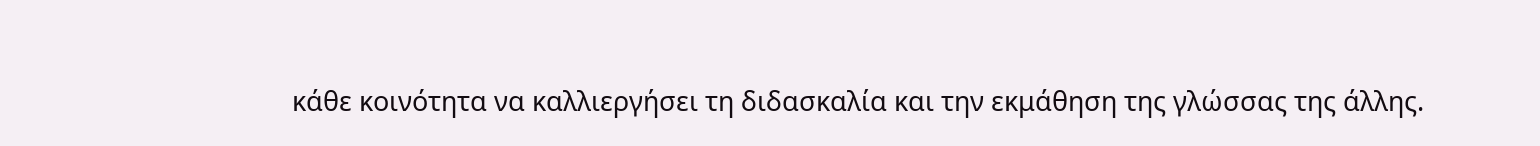κάθε κοινότητα να καλλιεργήσει τη διδασκαλία και την εκμάθηση της γλώσσας της άλλης.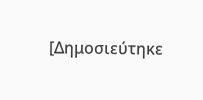[Δημοσιεύτηκε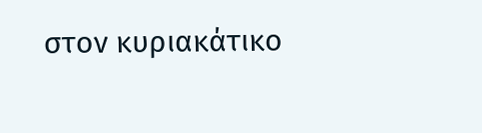στον κυριακάτικο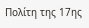Πολίτη της 17ης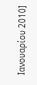Ιανουαρίου 2010]